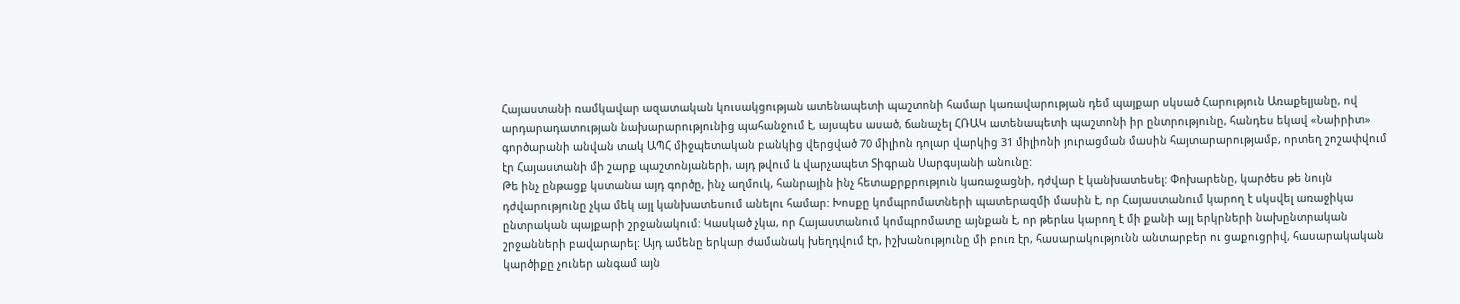Հայաստանի ռամկավար ազատական կուսակցության ատենապետի պաշտոնի համար կառավարության դեմ պայքար սկսած Հարություն Առաքելյանը, ով արդարադատության նախարարությունից պահանջում է, այսպես ասած, ճանաչել ՀՌԱԿ ատենապետի պաշտոնի իր ընտրությունը, հանդես եկավ «Նաիրիտ» գործարանի անվան տակ ԱՊՀ միջպետական բանկից վերցված 70 միլիոն դոլար վարկից 31 միլիոնի յուրացման մասին հայտարարությամբ, որտեղ շոշափվում էր Հայաստանի մի շարք պաշտոնյաների, այդ թվում և վարչապետ Տիգրան Սարգսյանի անունը:
Թե ինչ ընթացք կստանա այդ գործը, ինչ աղմուկ, հանրային ինչ հետաքրքրություն կառաջացնի, դժվար է կանխատեսել: Փոխարենը, կարծես թե նույն դժվարությունը չկա մեկ այլ կանխատեսում անելու համար: Խոսքը կոմպրոմատների պատերազմի մասին է, որ Հայաստանում կարող է սկսվել առաջիկա ընտրական պայքարի շրջանակում: Կասկած չկա, որ Հայաստանում կոմպրոմատը այնքան է, որ թերևս կարող է մի քանի այլ երկրների նախընտրական շրջանների բավարարել: Այդ ամենը երկար ժամանակ խեղդվում էր, իշխանությունը մի բուռ էր, հասարակությունն անտարբեր ու ցաքուցրիվ, հասարակական կարծիքը չուներ անգամ այն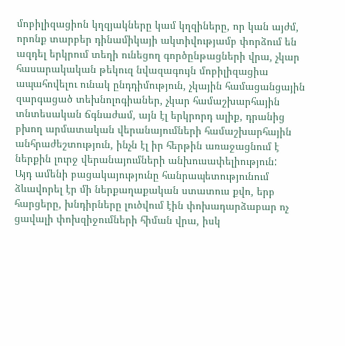մոբիլիզացիոն կղզյակները կամ կղզիները, որ կան այժմ, որոնք տարբեր դինամիկայի ակտիվությամբ փորձում են ազդել երկրում տեղի ունեցող գործընթացների վրա, չկար հասարակական թեկուզ նվազագույն մոբիլիզացիա ապահովելու ունակ ընդդիմություն, չկային համացանցային զարգացած տեխնոլոգիաներ, չկար համաշխարհային տնտեսական ճգնաժամ, այն էլ երկրորդ ալիք, դրանից բխող արմատական վերանայումների համաշխարհային անհրաժեշտություն, ինչն էլ իր հերթին առաջացնում է ներքին լուրջ վերանայումների անխուսափելիություն:
Այդ ամենի բացակայությունը հանրապետությունում ձևավորել էր մի ներքաղաքական ստատուս քվո, երբ հարցերը, խնդիրները լուծվում էին փոխադարձաբար ոչ ցավալի փոխզիջումների հիման վրա, իսկ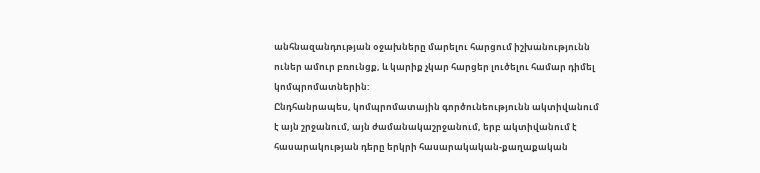անհնազանդության օջախները մարելու հարցում իշխանությունն ուներ ամուր բռունցք, և կարիք չկար հարցեր լուծելու համար դիմել կոմպրոմատներին:
Ընդհանրապես, կոմպրոմատային գործունեությունն ակտիվանում է այն շրջանում, այն ժամանակաշրջանում, երբ ակտիվանում է հասարակության դերը երկրի հասարակական-քաղաքական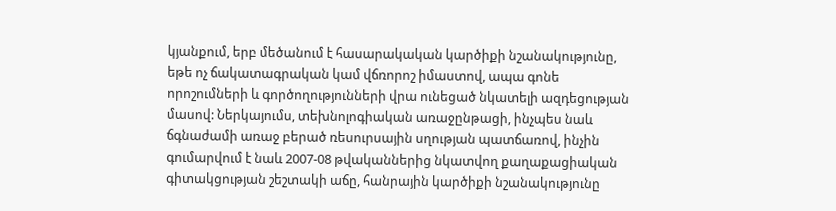կյանքում, երբ մեծանում է հասարակական կարծիքի նշանակությունը, եթե ոչ ճակատագրական կամ վճռորոշ իմաստով, ապա գոնե որոշումների և գործողությունների վրա ունեցած նկատելի ազդեցության մասով: Ներկայումս, տեխնոլոգիական առաջընթացի, ինչպես նաև ճգնաժամի առաջ բերած ռեսուրսային սղության պատճառով, ինչին գումարվում է նաև 2007-08 թվականներից նկատվող քաղաքացիական գիտակցության շեշտակի աճը, հանրային կարծիքի նշանակությունը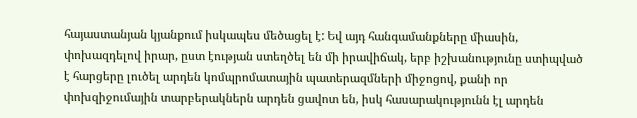հայաստանյան կյանքում իսկապես մեծացել է: Եվ այդ հանգամանքները միասին, փոխազդելով իրար, ըստ էության ստեղծել են մի իրավիճակ, երբ իշխանությունը ստիպված է հարցերը լուծել արդեն կոմպրոմատային պատերազմների միջոցով, քանի որ փոխզիջումային տարբերակներն արդեն ցավոտ են, իսկ հասարակությունն էլ արդեն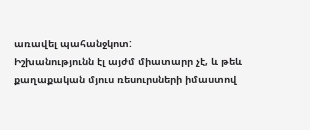առավել պահանջկոտ:
Իշխանությունն էլ այժմ միատարր չէ, և թեև քաղաքական մյուս ռեսուրսների իմաստով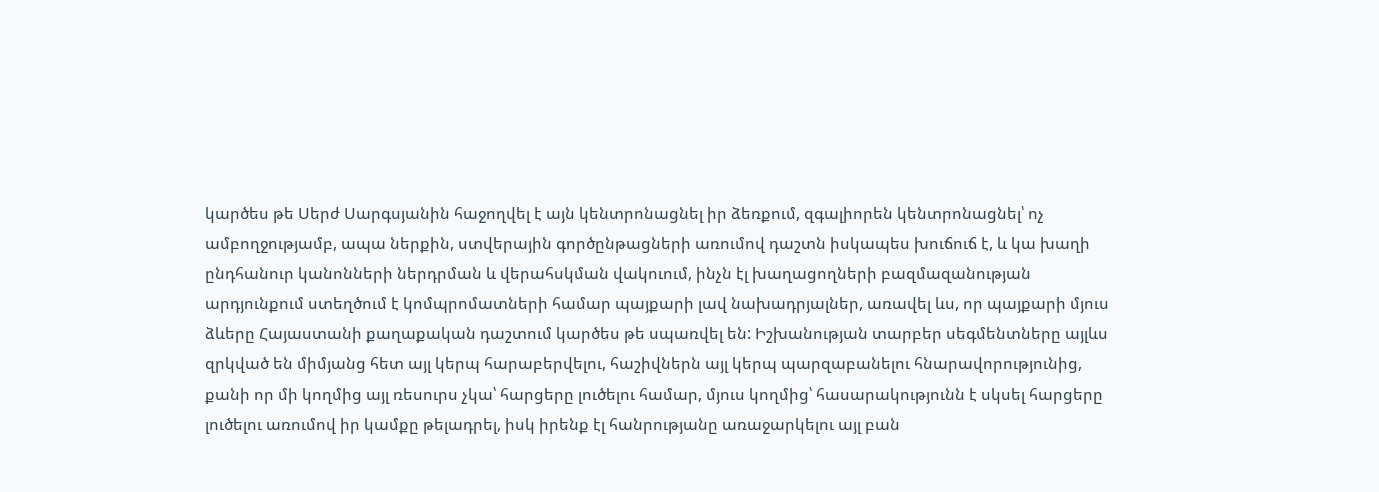կարծես թե Սերժ Սարգսյանին հաջողվել է այն կենտրոնացնել իր ձեռքում, զգալիորեն կենտրոնացնել՝ ոչ ամբողջությամբ, ապա ներքին, ստվերային գործընթացների առումով դաշտն իսկապես խուճուճ է, և կա խաղի ընդհանուր կանոնների ներդրման և վերահսկման վակուում, ինչն էլ խաղացողների բազմազանության արդյունքում ստեղծում է կոմպրոմատների համար պայքարի լավ նախադրյալներ, առավել ևս, որ պայքարի մյուս ձևերը Հայաստանի քաղաքական դաշտում կարծես թե սպառվել են: Իշխանության տարբեր սեգմենտները այլևս զրկված են միմյանց հետ այլ կերպ հարաբերվելու, հաշիվներն այլ կերպ պարզաբանելու հնարավորությունից, քանի որ մի կողմից այլ ռեսուրս չկա՝ հարցերը լուծելու համար, մյուս կողմից՝ հասարակությունն է սկսել հարցերը լուծելու առումով իր կամքը թելադրել, իսկ իրենք էլ հանրությանը առաջարկելու այլ բան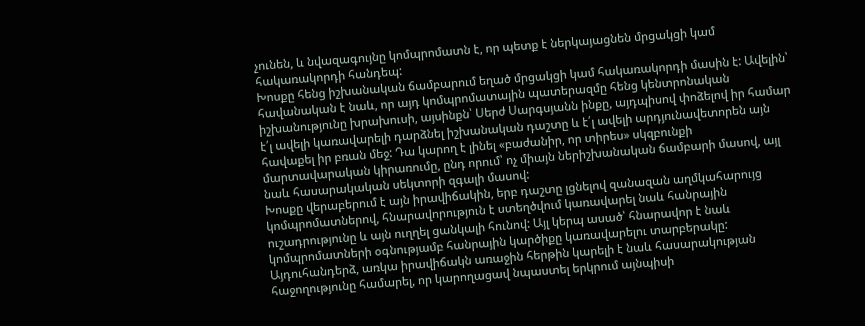չունեն, և նվազագույնը կոմպրոմատն է, որ պետք է ներկայացնեն մրցակցի կամ հակառակորդի հանդեպ:
Խոսքը հենց իշխանական ճամբարում եղած մրցակցի կամ հակառակորդի մասին է: Ավելին՝ հավանական է նաև, որ այդ կոմպրոմատային պատերազմը հենց կենտրոնական իշխանությունը խրախուսի, այսինքն՝ Սերժ Սարգսյանն ինքը, այդպիսով փոձելով իր համար է՛լ ավելի կառավարելի դարձնել իշխանական դաշտը և է՛լ ավելի արդյունավետորեն այն հավաքել իր բռան մեջ: Դա կարող է լինել «բաժանիր, որ տիրես» սկզբունքի մարտավարական կիրառումը, ընդ որում՝ ոչ միայն ներիշխանական ճամբարի մասով, այլ նաև հասարակական սեկտորի զգալի մասով:
Խոսքը վերաբերում է այն իրավիճակին, երբ դաշտը լցնելով զանազան աղմկահարույց կոմպրոմատներով, հնարավորություն է ստեղծվում կառավարել նաև հանրային ուշադրությունը և այն ուղղել ցանկալի հունով: Այլ կերպ ասած՝ հնարավոր է նաև կոմպրոմատների օգնությամբ հանրային կարծիքը կառավարելու տարբերակը: Այդուհանդերձ, առկա իրավիճակն առաջին հերթին կարելի է նաև հասարակության հաջողությունը համարել, որ կարողացավ նպաստել երկրում այնպիսի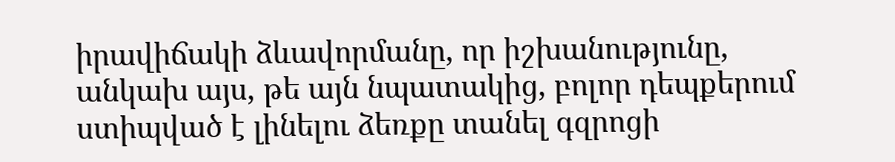իրավիճակի ձևավորմանը, որ իշխանությունը, անկախ այս, թե այն նպատակից, բոլոր դեպքերում ստիպված է լինելու ձեռքը տանել գզրոցի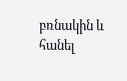բռնակին և հանել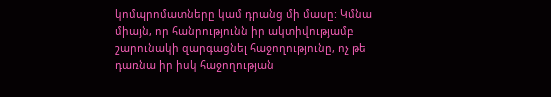կոմպրոմատները կամ դրանց մի մասը: Կմնա միայն, որ հանրությունն իր ակտիվությամբ շարունակի զարգացնել հաջողությունը, ոչ թե դառնա իր իսկ հաջողության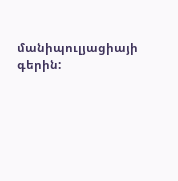մանիպուլյացիայի գերին: